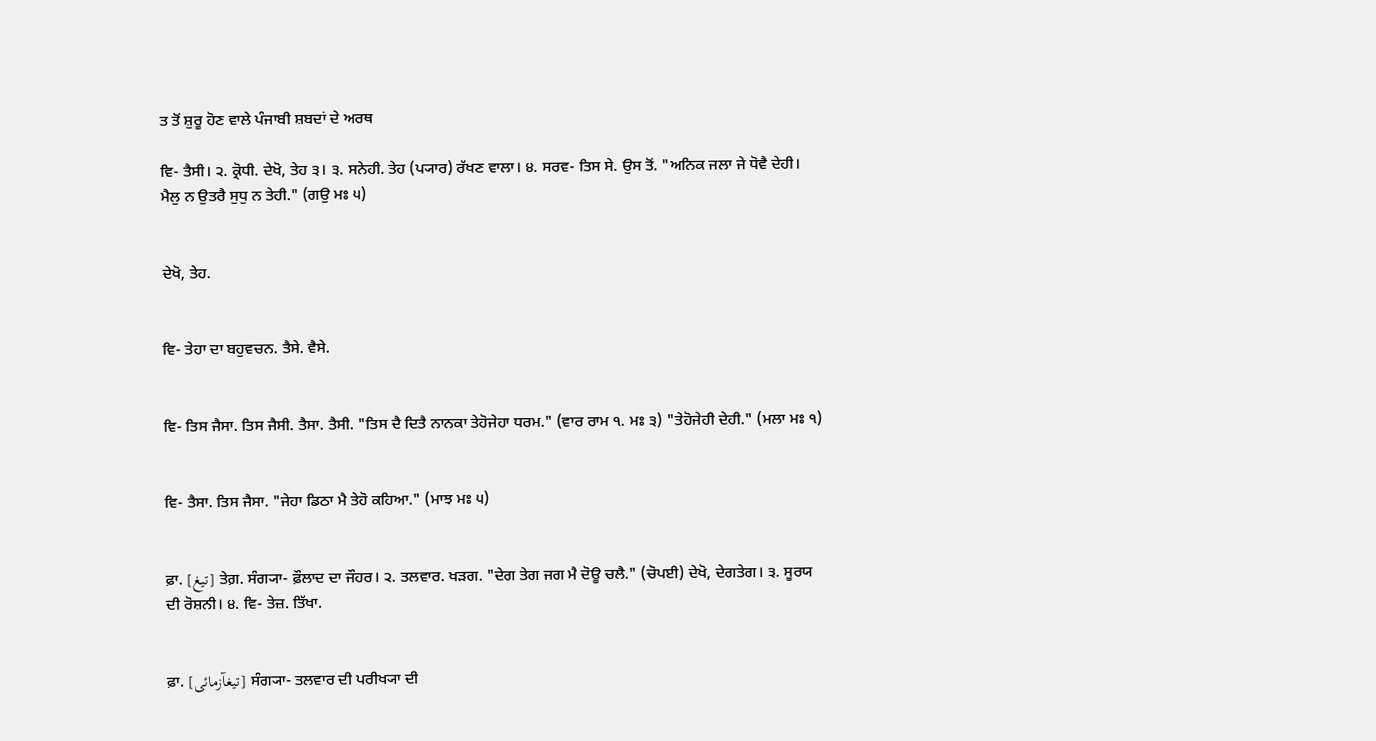ਤ ਤੋਂ ਸ਼ੁਰੂ ਹੋਣ ਵਾਲੇ ਪੰਜਾਬੀ ਸ਼ਬਦਾਂ ਦੇ ਅਰਥ

ਵਿ- ਤੈਸੀ। ੨. ਕ੍ਰੋਧੀ. ਦੇਖੋ, ਤੇਹ ੩। ੩. ਸਨੇਹੀ. ਤੇਹ (ਪ੍ਯਾਰ) ਰੱਖਣ ਵਾਲਾ। ੪. ਸਰਵ- ਤਿਸ ਸੇ. ਉਸ ਤੋਂ. "ਅਨਿਕ ਜਲਾ ਜੇ ਧੋਵੈ ਦੇਹੀ। ਮੈਲੁ ਨ ਉਤਰੈ ਸੁਧੁ ਨ ਤੇਹੀ." (ਗਉ ਮਃ ੫)


ਦੇਖੋ, ਤੇਹ.


ਵਿ- ਤੇਹਾ ਦਾ ਬਹੁਵਚਨ. ਤੈਸੇ. ਵੈਸੇ.


ਵਿ- ਤਿਸ ਜੈਸਾ. ਤਿਸ ਜੈਸੀ. ਤੈਸਾ. ਤੈਸੀ. "ਤਿਸ ਦੈ ਦਿਤੈ ਨਾਨਕਾ ਤੇਹੋਜੇਹਾ ਧਰਮ." (ਵਾਰ ਰਾਮ ੧. ਮਃ ੩) "ਤੇਹੋਜੇਹੀ ਦੇਹੀ." (ਮਲਾ ਮਃ ੧)


ਵਿ- ਤੈਸਾ. ਤਿਸ ਜੈਸਾ. "ਜੇਹਾ ਡਿਠਾ ਮੈ ਤੇਹੋ ਕਹਿਆ." (ਮਾਝ ਮਃ ੫)


ਫ਼ਾ. [تیغ] ਤੇਗ਼. ਸੰਗ੍ਯਾ- ਫ਼ੌਲਾਦ ਦਾ ਜੌਹਰ। ੨. ਤਲਵਾਰ. ਖੜਗ. "ਦੇਗ ਤੇਗ ਜਗ ਮੈ ਦੋਊ ਚਲੈ." (ਚੋਪਈ) ਦੇਖੋ, ਦੇਗਤੇਗ। ੩. ਸੂਰਯ ਦੀ ਰੋਸ਼ਨੀ। ੪. ਵਿ- ਤੇਜ਼. ਤਿੱਖਾ.


ਫ਼ਾ. [تیغآزمائی] ਸੰਗ੍ਯਾ- ਤਲਵਾਰ ਦੀ ਪਰੀਖ੍ਯਾ ਦੀ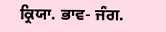ਕ੍ਰਿਯਾ. ਭਾਵ- ਜੰਗ.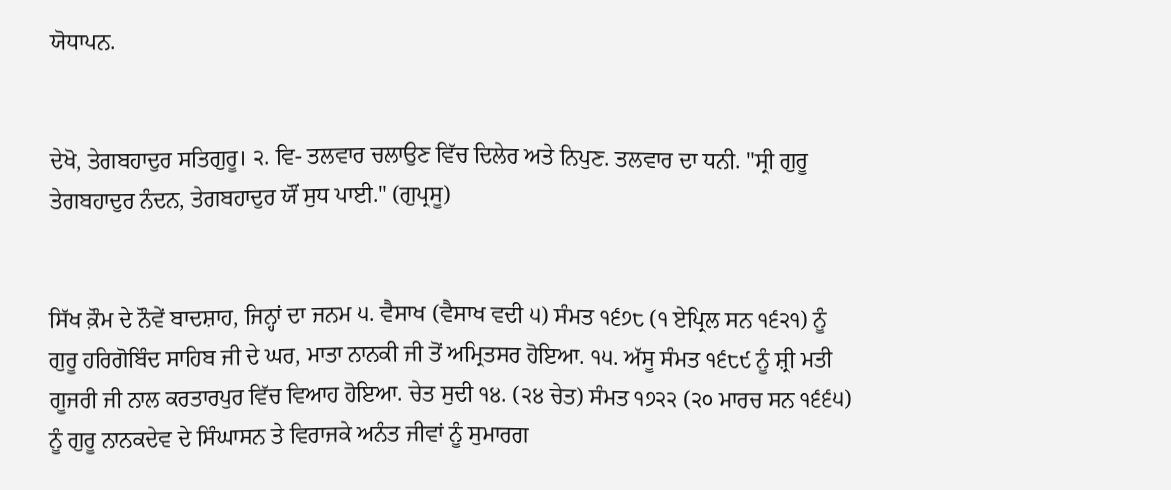ਯੋਧਾਪਨ.


ਦੇਖੋ, ਤੇਗਬਹਾਦੁਰ ਸਤਿਗੁਰੂ। ੨. ਵਿ- ਤਲਵਾਰ ਚਲਾਉਣ ਵਿੱਚ ਦਿਲੇਰ ਅਤੇ ਨਿਪੁਣ. ਤਲਵਾਰ ਦਾ ਧਨੀ. "ਸ੍ਰੀ ਗੁਰੂ ਤੇਗਬਹਾਦੁਰ ਨੰਦਨ, ਤੇਗਬਹਾਦੁਰ ਯੌਂ ਸੁਧ ਪਾਈ." (ਗੁਪ੍ਰਸੂ)


ਸਿੱਖ ਕ਼ੌਮ ਦੇ ਨੌਵੇਂ ਬਾਦਸ਼ਾਹ, ਜਿਨ੍ਹਾਂ ਦਾ ਜਨਮ ੫. ਵੈਸਾਖ (ਵੈਸਾਖ ਵਦੀ ੫) ਸੰਮਤ ੧੬੭੮ (੧ ਏਪ੍ਰਿਲ ਸਨ ੧੬੨੧) ਨੂੰ ਗੁਰੂ ਹਰਿਗੋਬਿੰਦ ਸਾਹਿਬ ਜੀ ਦੇ ਘਰ, ਮਾਤਾ ਨਾਨਕੀ ਜੀ ਤੋਂ ਅਮ੍ਰਿਤਸਰ ਹੋਇਆ. ੧੫. ਅੱਸੂ ਸੰਮਤ ੧੬੮੯ ਨੂੰ ਸ਼੍ਰੀ ਮਤੀ ਗੂਜਰੀ ਜੀ ਨਾਲ ਕਰਤਾਰਪੁਰ ਵਿੱਚ ਵਿਆਹ ਹੋਇਆ. ਚੇਤ ਸੁਦੀ ੧੪. (੨੪ ਚੇਤ) ਸੰਮਤ ੧੭੨੨ (੨੦ ਮਾਰਚ ਸਨ ੧੬੬੫) ਨੂੰ ਗੁਰੂ ਨਾਨਕਦੇਵ ਦੇ ਸਿੰਘਾਸਨ ਤੇ ਵਿਰਾਜਕੇ ਅਨੰਤ ਜੀਵਾਂ ਨੂੰ ਸੁਮਾਰਗ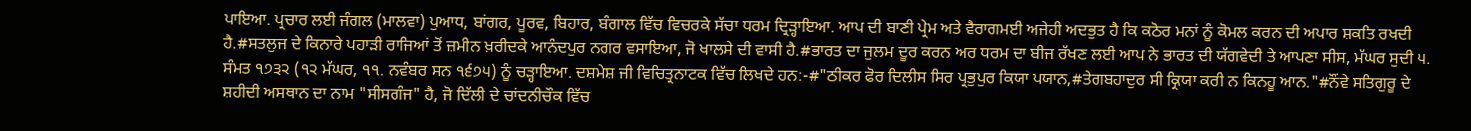ਪਾਇਆ. ਪ੍ਰਚਾਰ ਲਈ ਜੰਗਲ (ਮਾਲਵਾ) ਪੁਆਧ, ਬਾਂਗਰ, ਪੂਰਵ, ਬਿਹਾਰ, ਬੰਗਾਲ ਵਿੱਚ ਵਿਚਰਕੇ ਸੱਚਾ ਧਰਮ ਦ੍ਰਿੜ੍ਹਾਇਆ. ਆਪ ਦੀ ਬਾਣੀ ਪ੍ਰੇਮ ਅਤੇ ਵੈਰਾਗਮਈ ਅਜੇਹੀ ਅਦਭੁਤ ਹੈ ਕਿ ਕਠੋਰ ਮਨਾਂ ਨੂੰ ਕੋਮਲ ਕਰਨ ਦੀ ਅਪਾਰ ਸ਼ਕਤਿ ਰਖਦੀ ਹੈ.#ਸਤਲੁਜ ਦੇ ਕਿਨਾਰੇ ਪਹਾੜੀ ਰਾਜਿਆਂ ਤੋਂ ਜ਼ਮੀਨ ਖ਼ਰੀਦਕੇ ਆਨੰਦਪੁਰ ਨਗਰ ਵਸਾਇਆ, ਜੋ ਖਾਲਸੇ ਦੀ ਵਾਸੀ ਹੈ.#ਭਾਰਤ ਦਾ ਜੁਲਮ ਦੂਰ ਕਰਨ ਅਰ ਧਰਮ ਦਾ ਬੀਜ ਰੱਖਣ ਲਈ ਆਪ ਨੇ ਭਾਰਤ ਦੀ ਯੱਗਵੇਦੀ ਤੇ ਆਪਣਾ ਸੀਸ, ਮੱਘਰ ਸੁਦੀ ੫. ਸੰਮਤ ੧੭੩੨ (੧੨ ਮੱਘਰ, ੧੧. ਨਵੰਬਰ ਸਨ ੧੬੭੫) ਨੂੰ ਚੜ੍ਹਾਇਆ. ਦਸ਼ਮੇਸ਼ ਜੀ ਵਿਚਿਤ੍ਰਨਾਟਕ ਵਿੱਚ ਲਿਖਦੇ ਹਨ:-#"ਠੀਕਰ ਫੋਰ ਦਿਲੀਸ ਸਿਰ ਪ੍ਰਭੁਪੁਰ ਕਿਯਾ ਪਯਾਨ,#ਤੇਗਬਹਾਦੁਰ ਸੀ ਕ੍ਰਿਯਾ ਕਰੀ ਨ ਕਿਨਹੂ ਆਨ."#ਨੌਂਵੇ ਸਤਿਗੁਰੂ ਦੇ ਸ਼ਹੀਦੀ ਅਸਥਾਨ ਦਾ ਨਾਮ "ਸੀਸਗੰਜ" ਹੈ, ਜੋ ਦਿੱਲੀ ਦੇ ਚਾਂਦਨੀਚੌਕ ਵਿੱਚ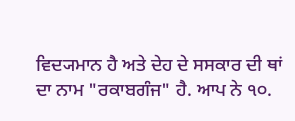ਵਿਦ੍ਯਮਾਨ ਹੈ ਅਤੇ ਦੇਹ ਦੇ ਸਸਕਾਰ ਦੀ ਥਾਂ ਦਾ ਨਾਮ "ਰਕਾਬਗੰਜ" ਹੈ. ਆਪ ਨੇ ੧੦.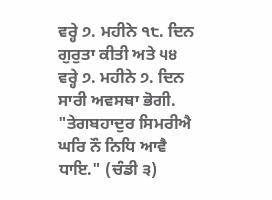ਵਰ੍ਹੇ ੭. ਮਹੀਨੇ ੧੮. ਦਿਨ ਗੁਰੁਤਾ ਕੀਤੀ ਅਤੇ ੫੪ ਵਰ੍ਹੇ ੭. ਮਹੀਨੇ ੭. ਦਿਨ ਸਾਰੀ ਅਵਸਥਾ ਭੋਗੀ. "ਤੇਗਬਹਾਦੁਰ ਸਿਮਰੀਐ ਘਰਿ ਨੌ ਨਿਧਿ ਆਵੈ ਧਾਇ." (ਚੰਡੀ ੩)